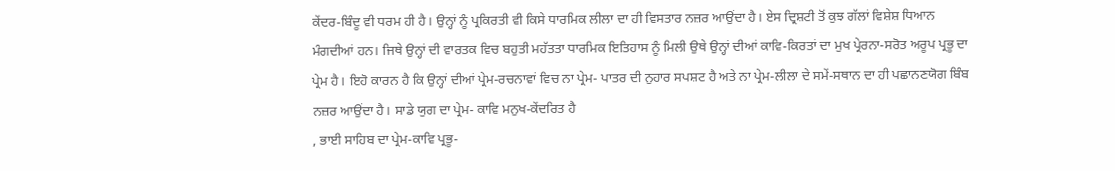ਕੇਂਦਰ-ਬਿੰਦੂ ਵੀ ਧਰਮ ਹੀ ਹੈ। ਉਨ੍ਹਾਂ ਨੂੰ ਪ੍ਰਕਿਰਤੀ ਵੀ ਕਿਸੇ ਧਾਰਮਿਕ ਲੀਲਾ ਦਾ ਹੀ ਵਿਸਤਾਰ ਨਜ਼ਰ ਆਉਂਦਾ ਹੈ। ਏਸ ਦ੍ਰਿਸ਼ਟੀ ਤੋਂ ਕੁਝ ਗੱਲਾਂ ਵਿਸ਼ੇਸ਼ ਧਿਆਨ ਮੰਗਦੀਆਂ ਹਨ। ਜਿਥੇ ਉਨ੍ਹਾਂ ਦੀ ਵਾਰਤਕ ਵਿਚ ਬਹੁਤੀ ਮਹੱਤਤਾ ਧਾਰਮਿਕ ਇਤਿਹਾਸ ਨੂੰ ਮਿਲੀ ਉਥੇ ਉਨ੍ਹਾਂ ਦੀਆਂ ਕਾਵਿ-ਕਿਰਤਾਂ ਦਾ ਮੁਖ ਪ੍ਰੇਰਨਾ-ਸਰੋਤ ਅਰੂਪ ਪ੍ਰਭੂ ਦਾ ਪ੍ਰੇਮ ਹੈ। ਇਹੋ ਕਾਰਨ ਹੈ ਕਿ ਉਨ੍ਹਾਂ ਦੀਆਂ ਪ੍ਰੇਮ-ਰਚਨਾਵਾਂ ਵਿਚ ਨਾ ਪ੍ਰੇਮ- ਪਾਤਰ ਦੀ ਨੁਹਾਰ ਸਪਸ਼ਟ ਹੈ ਅਤੇ ਨਾ ਪ੍ਰੇਮ-ਲੀਲਾ ਦੇ ਸਮੇਂ-ਸਥਾਨ ਦਾ ਹੀ ਪਛਾਨਣਯੋਗ ਬਿੰਬ ਨਜ਼ਰ ਆਉਂਦਾ ਹੈ। ਸਾਡੇ ਯੁਗ ਦਾ ਪ੍ਰੇਮ- ਕਾਵਿ ਮਨੁਖ-ਕੇਂਦਰਿਤ ਹੈ
, ਭਾਈ ਸਾਹਿਬ ਦਾ ਪ੍ਰੇਮ-ਕਾਵਿ ਪ੍ਰਭੂ-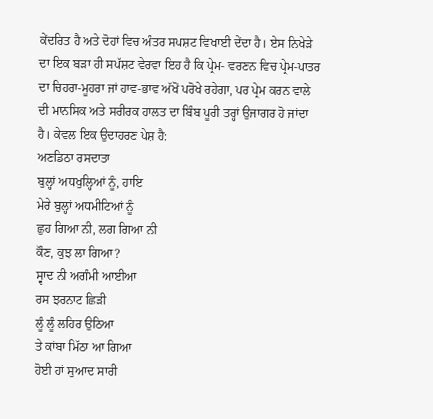ਕੇਂਦਰਿਤ ਹੈ ਅਤੇ ਦੋਹਾਂ ਵਿਚ ਅੰਤਰ ਸਪਸ਼ਟ ਵਿਖਾਈ ਦੇਂਦਾ ਹੈ। ਏਸ ਨਿਖੇੜੇ ਦਾ ਇਕ ਬੜਾ ਹੀ ਸਪੱਸ਼ਟ ਵੇਰਵਾ ਇਹ ਹੈ ਕਿ ਪ੍ਰੇਮ- ਵਰਣਨ ਵਿਚ ਪ੍ਰੇਮ-ਪਾਤਰ ਦਾ ਚਿਹਰਾ-ਮੂਹਰਾ ਜਾਂ ਹਾਵ-ਭਾਵ ਅੱਖੋਂ ਪਰੋਖੇ ਰਹੇਗਾ, ਪਰ ਪ੍ਰੇਮ ਕਰਨ ਵਾਲੇ ਦੀ ਮਾਨਸਿਕ ਅਤੇ ਸਰੀਰਕ ਹਾਲਤ ਦਾ ਬਿੰਬ ਪੂਰੀ ਤਰ੍ਹਾਂ ਉਜਾਗਰ ਹੋ ਜਾਂਦਾ ਹੈ। ਕੇਵਲ ਇਕ ਉਦਾਹਰਣ ਪੇਸ਼ ਹੈ:
ਅਣਡਿਠਾ ਰਸਦਾਤਾ
ਬੁਲ੍ਹਾਂ ਅਧਖੁਲ੍ਹਿਆਂ ਨੂੰ, ਹਾਇ
ਮੇਰੇ ਬੁਲ੍ਹਾਂ ਅਧਮੀਟਿਆਂ ਨੂੰ
ਛੁਹ ਗਿਆ ਨੀ, ਲਗ ਗਿਆ ਨੀ
ਕੌਣ, ਕੁਝ ਲਾ ਗਿਆ?
ਸ੍ਵਾਦ ਨੀ ਅਗੰਮੀ ਆਈਆ
ਰਸ ਝਰਨਾਟ ਛਿੜੀ
ਲੂੰ ਲੂੰ ਲਹਿਰ ਉਠਿਆ
ਤੇ ਕਾਂਬਾ ਮਿੱਠਾ ਆ ਗਿਆ
ਹੋਈ ਹਾਂ ਸੁਆਦ ਸਾਰੀ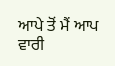ਆਪੇ ਤੋਂ ਮੈਂ ਆਪ ਵਾਰੀ